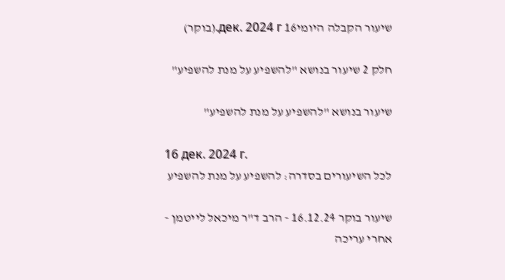שיעור הקבלה היומי16 дек. 2024 г.(בוקר)

חלק 2 שיעור בנושא "להשפיע על מנת להשפיע"

שיעור בנושא "להשפיע על מנת להשפיע"

16 дек. 2024 г.
לכל השיעורים בסדרה: להשפיע על מנת להשפיע

שיעור בוקר 16.12.24 - הרב ד"ר מיכאל לייטמן - אחרי עריכה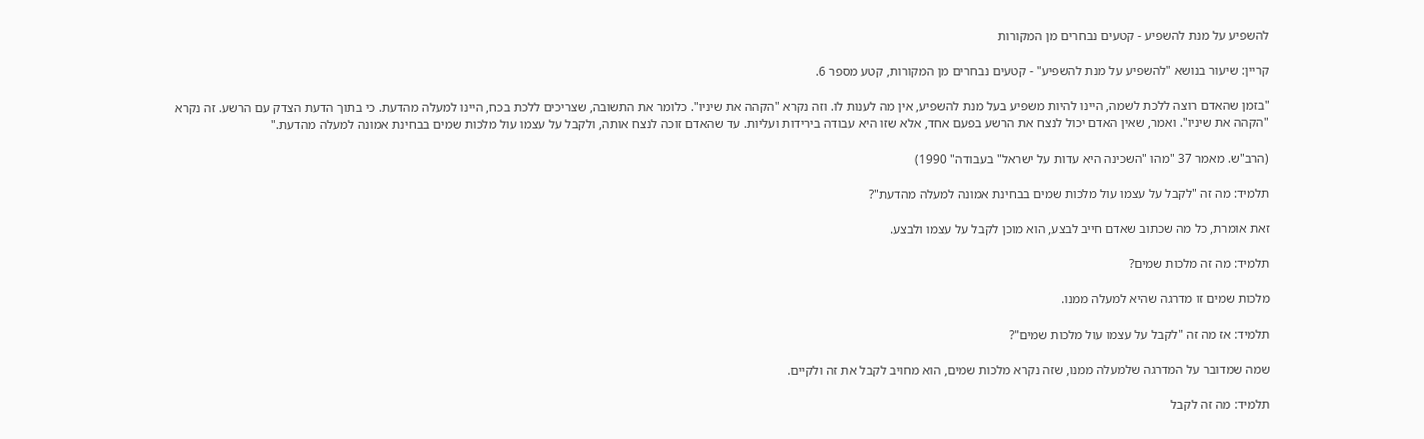להשפיע על מנת להשפיע - קטעים נבחרים מן המקורות

קריין: שיעור בנושא "להשפיע על מנת להשפיע" - קטעים נבחרים מן המקורות, קטע מספר 6.

"בזמן שהאדם רוצה ללכת לשמה, היינו להיות משפיע בעל מנת להשפיע, אין מה לענות לו. וזה נקרא "הקהה את שיניו". כלומר את התשובה, שצריכים ללכת בכח, היינו למעלה מהדעת. כי בתוך הדעת הצדק עם הרשע. זה נקרא "הקהה את שיניו". ואמר, שאין האדם יכול לנצח את הרשע בפעם אחד, אלא שזו היא עבודה בירידות ועליות. עד שהאדם זוכה לנצח אותה, ולקבל על עצמו עול מלכות שמים בבחינת אמונה למעלה מהדעת."

(הרב"ש. מאמר 37 "מהו "השכינה היא עדות על ישראל" בעבודה" 1990)

תלמיד: מה זה "לקבל על עצמו עול מלכות שמים בבחינת אמונה למעלה מהדעת"?

זאת אומרת, כל מה שכתוב שאדם חייב לבצע, הוא מוכן לקבל על עצמו ולבצע.

תלמיד: מה זה מלכות שמים?

מלכות שמים זו מדרגה שהיא למעלה ממנו.

תלמיד: אז מה זה "לקבל על עצמו עול מלכות שמים"?

שמה שמדובר על המדרגה שלמעלה ממנו, שזה נקרא מלכות שמים, הוא מחויב לקבל את זה ולקיים.

תלמיד: מה זה לקבל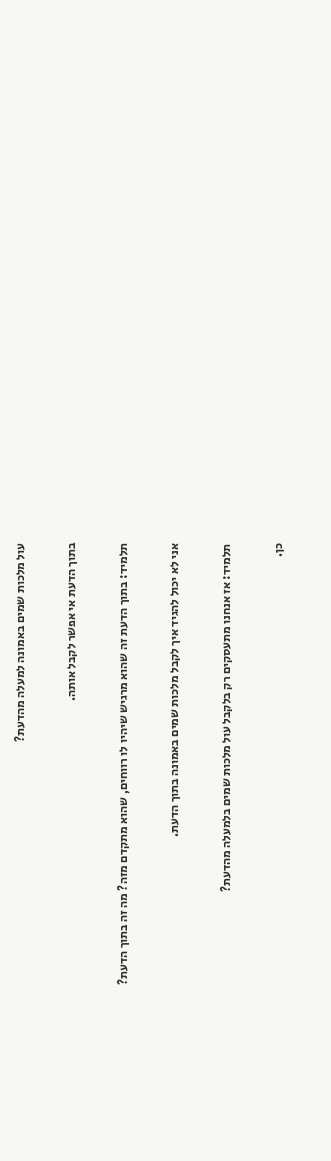עול מלכות שמים באמונה למעלה מהדעת?

בתוך הדעת אי אפשר לקבל אותה.

תלמיד: בתוך הדעת זה שהוא מרגיש שיהיו לו רווחים, שהוא מתקדם מזה? מה זה בתוך הדעת?

אני לא יכול להגיד איך לקבל מלכות שמים באמונה בתוך הדעת.

תלמיד: אז אנחנו מתעסקים רק בלקבל עול מלכות שמים בלמעלה מהדעת?

כן.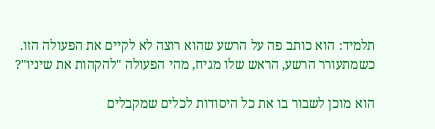תלמיד: הוא כותב פה על הרשע שהוא רוצה לא לקיים את הפעולה הזו. כשמתעורר הרשע, הראש שלו מגיח, מהי הפעולה "להקהות את שיניו"?

הוא מוכן לשבור בו את כל היסודות לכלים שמקבלים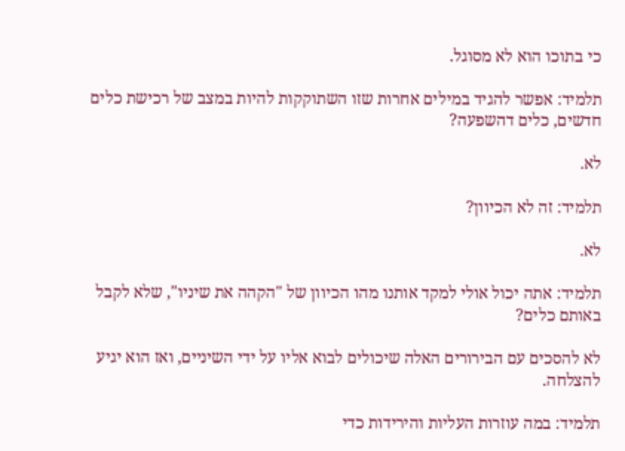כי בתוכו הוא לא מסוגל.

תלמיד: אפשר להגיד במילים אחרות שזו השתוקקות להיות במצב של רכישת כלים חדשים, כלים דהשפעה?

לא.

תלמיד: זה לא הכיוון?

לא.

תלמיד: אתה יכול אולי למקד אותנו מהו הכיוון של "הקהה את שיניו", שלא לקבל באותם כלים?

לא להסכים עם הבירורים האלה שיכולים לבוא אליו על ידי השיניים, ואז הוא יגיע להצלחה.

תלמיד: במה עוזרות העליות והירידות כדי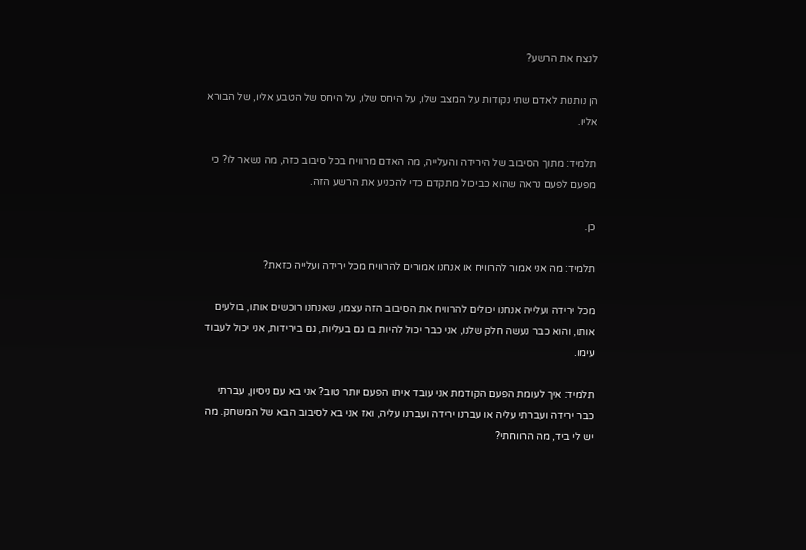לנצח את הרשע?

הן נותנות לאדם שתי נקודות על המצב שלו, על היחס שלו, על היחס של הטבע אליו, של הבורא אליו.

תלמיד: מתוך הסיבוב של הירידה והעלייה, מה האדם מרוויח בכל סיבוב כזה, מה נשאר לו? כי מפעם לפעם נראה שהוא כביכול מתקדם כדי להכניע את הרשע הזה.

כן.

תלמיד: מה אני אמור להרוויח או אנחנו אמורים להרוויח מכל ירידה ועלייה כזאת?

מכל ירידה ועלייה אנחנו יכולים להרוויח את הסיבוב הזה עצמו, שאנחנו רוכשים אותו, בולעים אותו, והוא כבר נעשה חלק שלנו, אני כבר יכול להיות בו גם בעליות, גם בירידות, אני יכול לעבוד עימו.

תלמיד: איך לעומת הפעם הקודמת אני עובד איתו הפעם יותר טוב? אני בא עם ניסיון, עברתי כבר ירידה ועברתי עליה או עברנו ירידה ועברנו עליה, ואז אני בא לסיבוב הבא של המשחק. מה יש לי ביד, מה הרווחתי?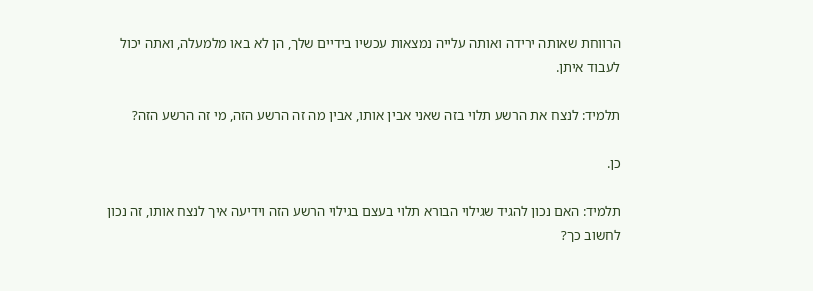הרווחת שאותה ירידה ואותה עלייה נמצאות עכשיו בידיים שלך, הן לא באו מלמעלה, ואתה יכול לעבוד איתן.

תלמיד: לנצח את הרשע תלוי בזה שאני אבין אותו, אבין מה זה הרשע הזה, מי זה הרשע הזה?

כן.

תלמיד: האם נכון להגיד שגילוי הבורא תלוי בעצם בגילוי הרשע הזה וידיעה איך לנצח אותו, זה נכון לחשוב כך?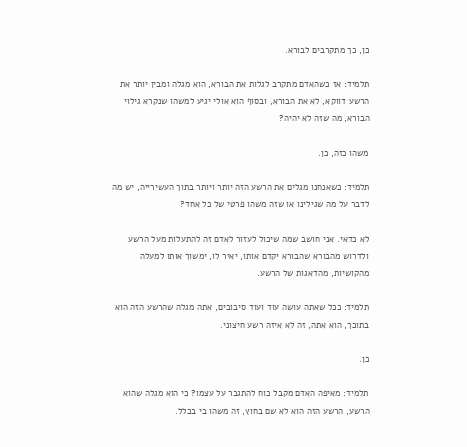כן, כך מתקרבים לבורא.

תלמיד: אז כשהאדם מתקרב לגלות את הבורא, הוא מגלה ומבין יותר את הרשע דווקא, לא את הבורא, ובסוף הוא אולי יגיע למשהו שנקרא גילוי הבורא, מה שזה לא יהיה?

משהו כזה, כן.

תלמיד: כשאנחנו מגלים את הרשע הזה יותר ויותר בתוך העשירייה, יש מה לדבר על מה שגילינו או שזה משהו פרטי של כל אחד?

לא כדאי. אני חושב שמה שיכול לעזור לאדם זה להתעלות מעל הרשע ולדרוש מהבורא שהבורא יקדם אותו, יאיר לו, ימשוך אותו למעלה מהקושיות, מהדאגות של הרשע.

תלמיד: ככל שאתה עושה עוד ועוד סיבובים, אתה מגלה שהרשע הזה הוא בתוכך, הוא אתה, זה לא איזה רשע חיצוני.

כן.

תלמיד: מאיפה האדם מקבל כוח להתגבר על עצמו? כי הוא מגלה שהוא הרשע, הרשע הזה הוא לא שם בחוץ, זה משהו בי בכלל.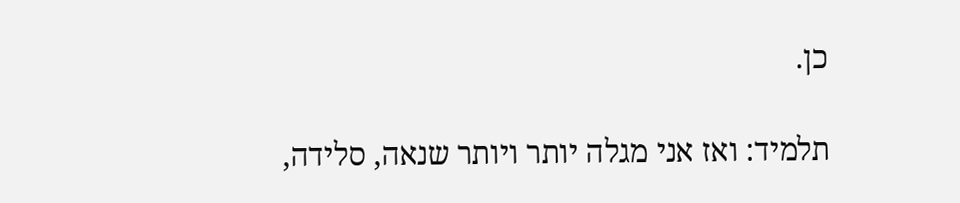כן.

תלמיד: ואז אני מגלה יותר ויותר שנאה, סלידה,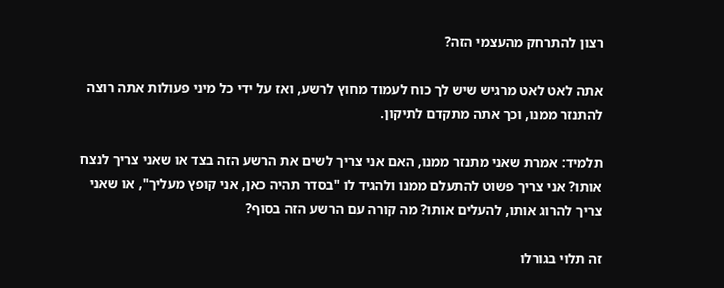רצון להתרחק מהעצמי הזה?

אתה לאט לאט מרגיש שיש לך כוח לעמוד מחוץ לרשע, ואז על ידי כל מיני פעולות אתה רוצה להתנזר ממנו, וכך אתה מתקדם לתיקון.

תלמיד: אמרת שאני מתנזר ממנו, האם אני צריך לשים את הרשע הזה בצד או שאני צריך לנצח אותו? אני צריך פשוט להתעלם ממנו ולהגיד לו "בסדר תהיה כאן, אני קופץ מעליך", או שאני צריך להרוג אותו, להעלים אותו? מה קורה עם הרשע הזה בסוף?

זה תלוי בגורלו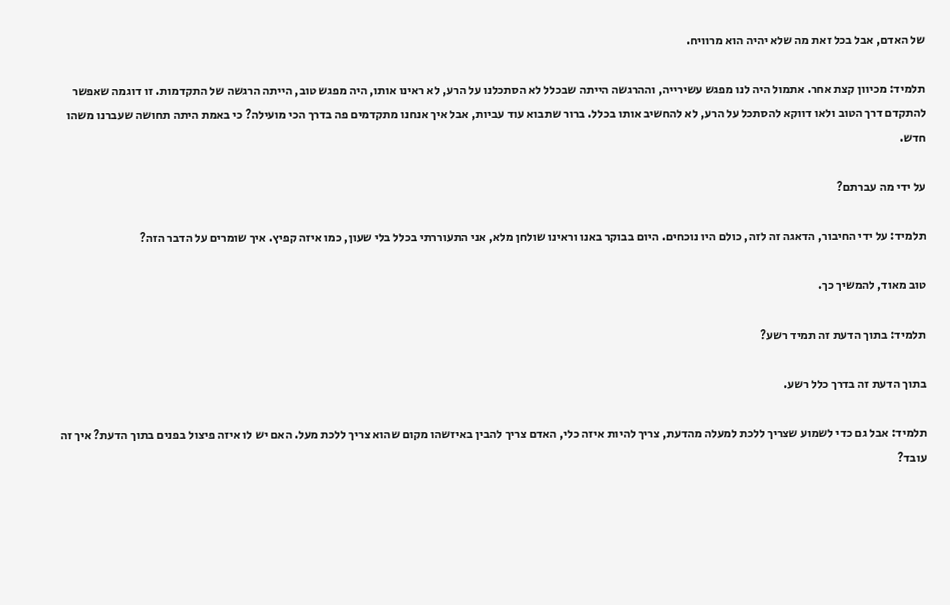של האדם, אבל בכל זאת מה שלא יהיה הוא מרוויח.

תלמיד: מכיוון קצת אחר. אתמול היה לנו מפגש עשירייה, וההרגשה הייתה שבכלל לא הסתכלנו על הרע, לא ראינו אותו, היה מפגש טוב, הייתה הרגשה של התקדמות. זו דוגמה שאפשר להתקדם דרך הטוב ולאו דווקא להסתכל על הרע, לא להחשיב אותו בכלל. ברור שתבוא עוד עביות, אבל איך אנחנו מתקדמים פה בדרך הכי מועילה? כי באמת היתה תחושה שעברנו משהו חדש.

על ידי מה עברתם?

תלמיד: על ידי החיבור, הדאגה זה לזה, כולם היו נוכחים. היום בבוקר באנו וראינו שולחן מלא, אני התעוררתי בכלל בלי שעון, כמו איזה קפיץ. איך שומרים על הדבר הזה?

טוב מאוד, להמשיך כך.

תלמיד: בתוך הדעת זה תמיד רשע?

בתוך הדעת זה בדרך כלל רשע.

תלמיד: אבל גם כדי לשמוע שצריך ללכת למעלה מהדעת, צריך להיות איזה כלי, האדם צריך להבין באיזשהו מקום שהוא צריך ללכת מעל. האם יש לו איזה פיצול בפנים בתוך הדעת? איך זה עובד?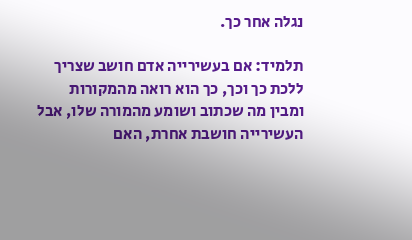נגלה אחר כך.

תלמיד: אם בעשירייה אדם חושב שצריך ללכת כך וכך, כך הוא רואה מהמקורות ומבין מה שכתוב ושומע מהמורה שלו, אבל העשירייה חושבת אחרת, האם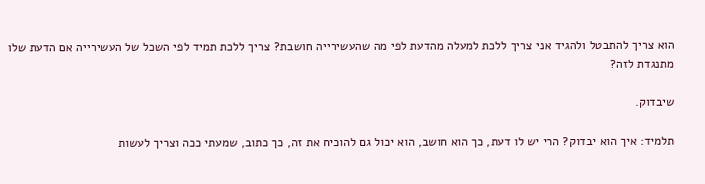הוא צריך להתבטל ולהגיד אני צריך ללכת למעלה מהדעת לפי מה שהעשירייה חושבת? צריך ללכת תמיד לפי השכל של העשירייה אם הדעת שלו מתנגדת לזה?

שיבדוק.

תלמיד: איך הוא יבדוק? הרי יש לו דעת, כך הוא חושב, הוא יכול גם להוכיח את זה, כך כתוב, שמעתי ככה וצריך לעשות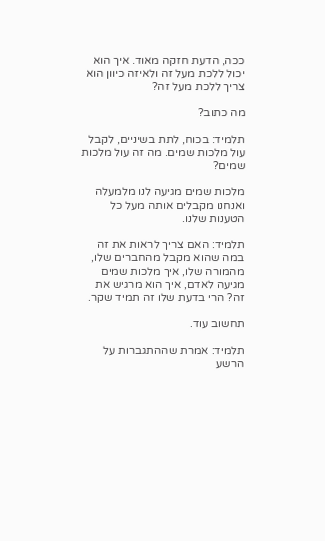ככה, הדעת חזקה מאוד. איך הוא יכול ללכת מעל זה ולאיזה כיוון הוא צריך ללכת מעל זה?

מה כתוב?

תלמיד: בכוח, לתת בשיניים, לקבל עול מלכות שמים. מה זה עול מלכות שמים?

מלכות שמים מגיעה לנו מלמעלה ואנחנו מקבלים אותה מעל כל הטענות שלנו.

תלמיד: האם צריך לראות את זה במה שהוא מקבל מהחברים שלו, מהמורה שלו, איך מלכות שמים מגיעה לאדם, איך הוא מרגיש את זה? הרי בדעת שלו זה תמיד שקר.

תחשוב עוד.

תלמיד: אמרת שההתגברות על הרשע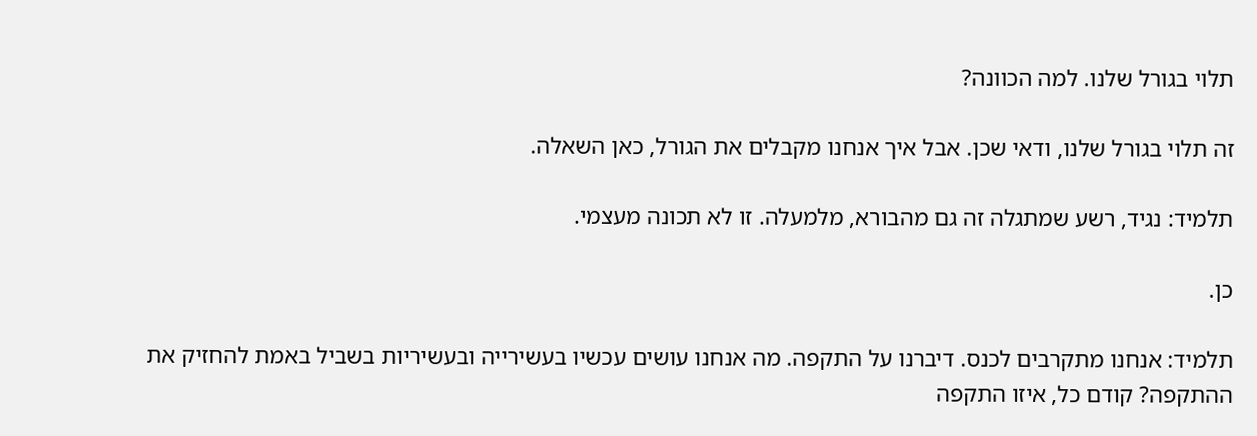תלוי בגורל שלנו. למה הכוונה?

זה תלוי בגורל שלנו, ודאי שכן. אבל איך אנחנו מקבלים את הגורל, כאן השאלה.

תלמיד: נגיד, רשע שמתגלה זה גם מהבורא, מלמעלה. זו לא תכונה מעצמי.

כן.

תלמיד: אנחנו מתקרבים לכנס. דיברנו על התקפה. מה אנחנו עושים עכשיו בעשירייה ובעשיריות בשביל באמת להחזיק את ההתקפה? קודם כל, איזו התקפה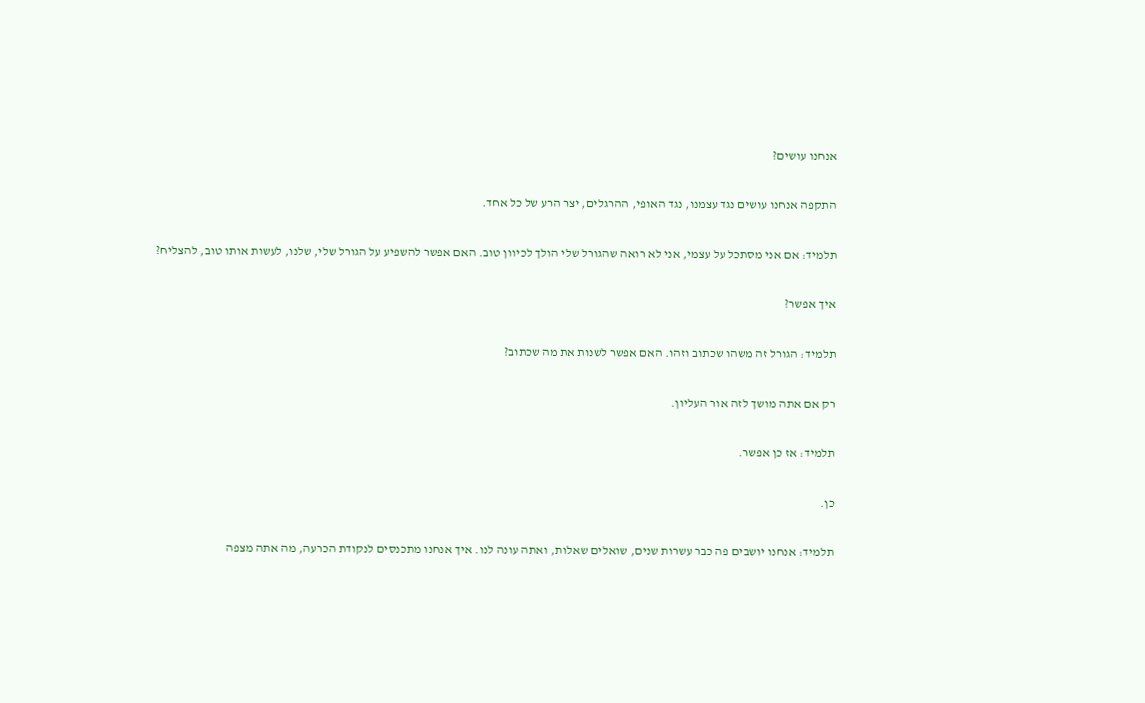אנחנו עושים?

התקפה אנחנו עושים נגד עצמנו, נגד האופי, ההרגלים, יצר הרע של כל אחד.

תלמיד: אם אני מסתכל על עצמי, אני לא רואה שהגורל שלי הולך לכיוון טוב. האם אפשר להשפיע על הגורל שלי, שלנו, לעשות אותו טוב, להצליח?

איך אפשר?

תלמיד: הגורל זה משהו שכתוב וזהו. האם אפשר לשנות את מה שכתוב?

רק אם אתה מושך לזה אור העליון.

תלמיד: אז כן אפשר.

כן.

תלמיד: אנחנו יושבים פה כבר עשרות שנים, שואלים שאלות, ואתה עונה לנו. איך אנחנו מתכנסים לנקודת הכרעה, מה אתה מצפה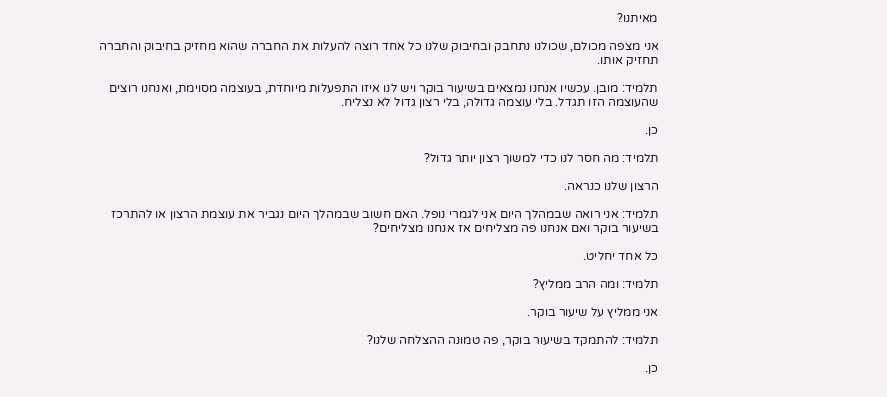מאיתנו?

אני מצפה מכולם, שכולנו נתחבק ובחיבוק שלנו כל אחד רוצה להעלות את החברה שהוא מחזיק בחיבוק והחברה תחזיק אותו.

תלמיד: מובן. עכשיו אנחנו נמצאים בשיעור בוקר ויש לנו איזו התפעלות מיוחדת, בעוצמה מסוימת, ואנחנו רוצים שהעוצמה הזו תגדל. בלי עוצמה גדולה, בלי רצון גדול לא נצליח.

כן.

תלמיד: מה חסר לנו כדי למשוך רצון יותר גדול?

הרצון שלנו כנראה.

תלמיד: אני רואה שבמהלך היום אני לגמרי נופל. האם חשוב שבמהלך היום נגביר את עוצמת הרצון או להתרכז בשיעור בוקר ואם אנחנו פה מצליחים אז אנחנו מצליחים?

כל אחד יחליט.

תלמיד: ומה הרב ממליץ?

אני ממליץ על שיעור בוקר.

תלמיד: להתמקד בשיעור בוקר, פה טמונה ההצלחה שלנו?

כן.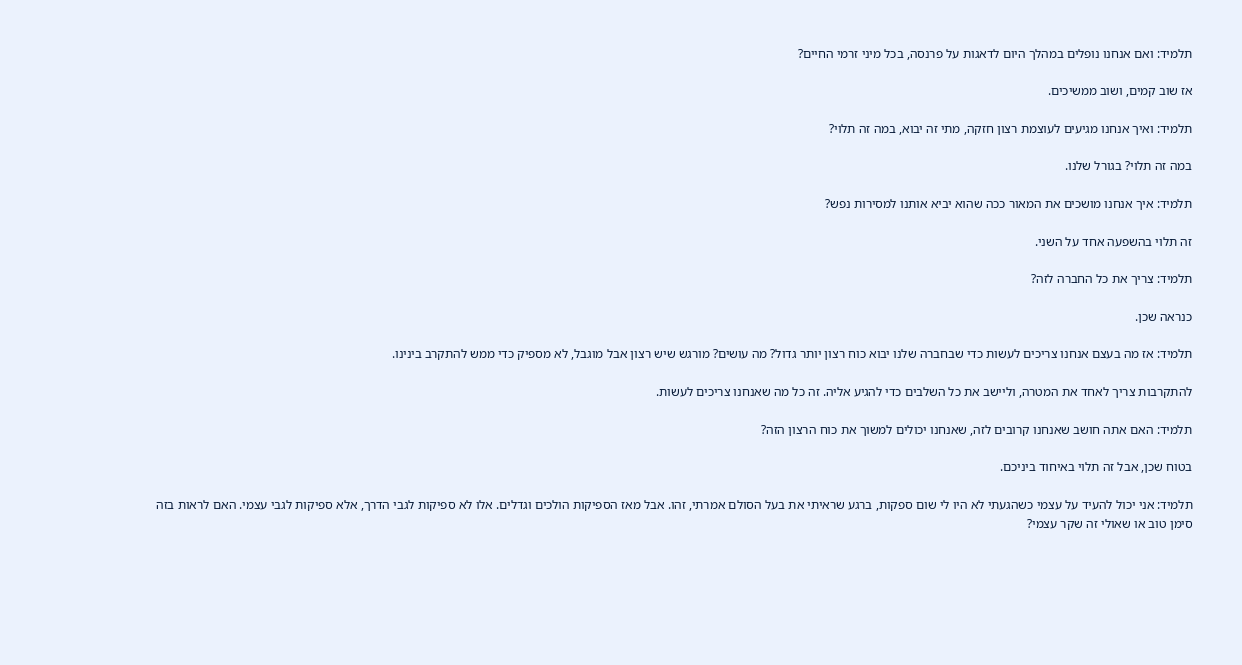תלמיד: ואם אנחנו נופלים במהלך היום לדאגות על פרנסה, בכל מיני זרמי החיים?

אז שוב קמים, ושוב ממשיכים.

תלמיד: ואיך אנחנו מגיעים לעוצמת רצון חזקה, מתי זה יבוא, במה זה תלוי?

במה זה תלוי? בגורל שלנו.

תלמיד: איך אנחנו מושכים את המאור ככה שהוא יביא אותנו למסירות נפש?

זה תלוי בהשפעה אחד על השני.

תלמיד: צריך את כל החברה לזה?

כנראה שכן.

תלמיד: אז מה בעצם אנחנו צריכים לעשות כדי שבחברה שלנו יבוא כוח רצון יותר גדול? מה עושים? מורגש שיש רצון אבל מוגבל, לא מספיק כדי ממש להתקרב בינינו.

להתקרבות צריך לאחד את המטרה, וליישב את כל השלבים כדי להגיע אליה. זה כל מה שאנחנו צריכים לעשות.

תלמיד: האם אתה חושב שאנחנו קרובים לזה, שאנחנו יכולים למשוך את כוח הרצון הזה?

בטוח שכן, אבל זה תלוי באיחוד ביניכם.

תלמיד: אני יכול להעיד על עצמי כשהגעתי לא היו לי שום ספקות, ברגע שראיתי את בעל הסולם אמרתי, זהו. אבל מאז הספיקות הולכים וגדלים. אלו לא ספיקות לגבי הדרך, אלא ספיקות לגבי עצמי. האם לראות בזה סימן טוב או שאולי זה שקר עצמי?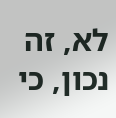לא, זה נכון, כי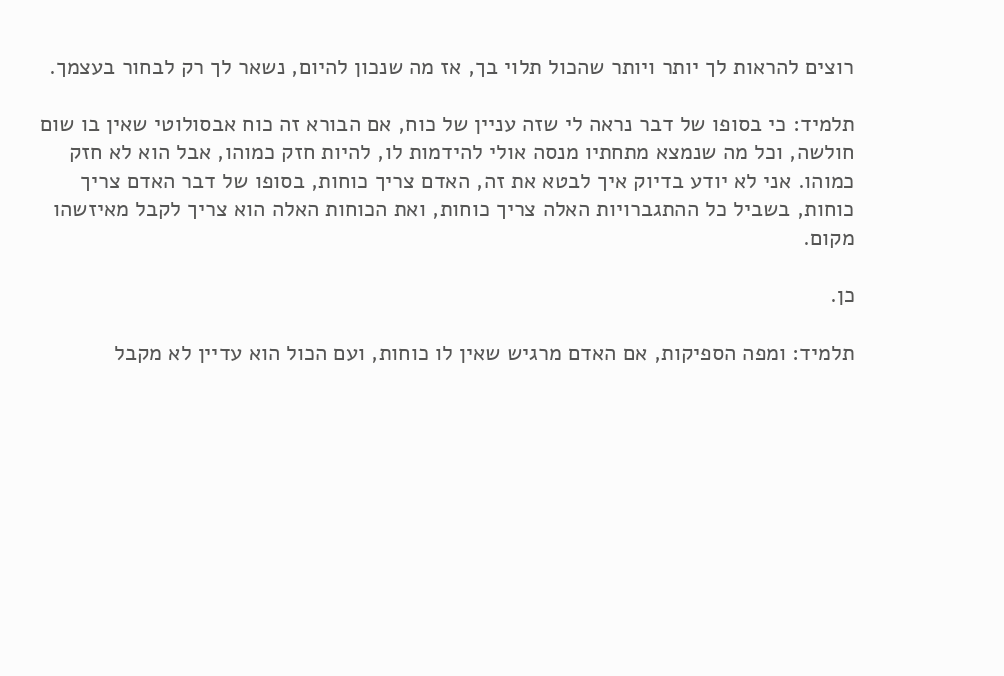רוצים להראות לך יותר ויותר שהכול תלוי בך, אז מה שנכון להיום, נשאר לך רק לבחור בעצמך.

תלמיד: כי בסופו של דבר נראה לי שזה עניין של כוח, אם הבורא זה כוח אבסולוטי שאין בו שום חולשה, וכל מה שנמצא מתחתיו מנסה אולי להידמות לו, להיות חזק כמוהו, אבל הוא לא חזק כמוהו. אני לא יודע בדיוק איך לבטא את זה, האדם צריך כוחות, בסופו של דבר האדם צריך כוחות, בשביל כל ההתגברויות האלה צריך כוחות, ואת הכוחות האלה הוא צריך לקבל מאיזשהו מקום.

כן.

תלמיד: ומפה הספיקות, אם האדם מרגיש שאין לו כוחות, ועם הכול הוא עדיין לא מקבל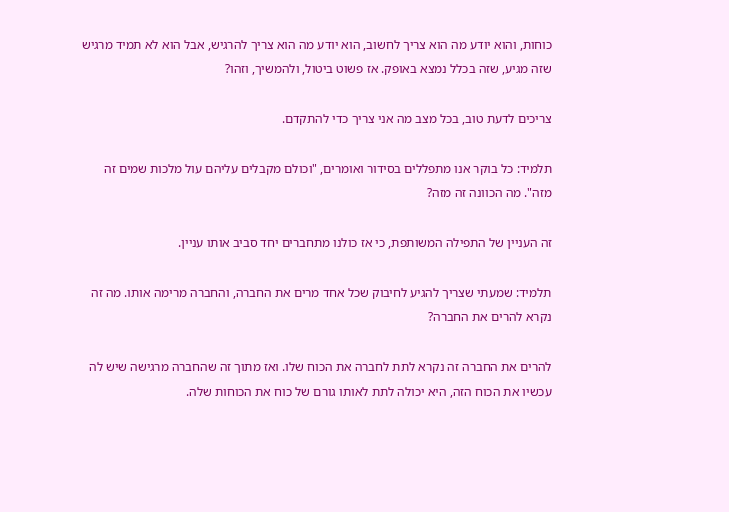כוחות, והוא יודע מה הוא צריך לחשוב, הוא יודע מה הוא צריך להרגיש, אבל הוא לא תמיד מרגיש שזה מגיע, שזה בכלל נמצא באופק. אז פשוט ביטול, ולהמשיך, וזהו?

צריכים לדעת טוב, בכל מצב מה אני צריך כדי להתקדם.

תלמיד: כל בוקר אנו מתפללים בסידור ואומרים, "וכולם מקבלים עליהם עול מלכות שמים זה מזה". מה הכוונה זה מזה?

זה העניין של התפילה המשותפת, כי אז כולנו מתחברים יחד סביב אותו עניין.

תלמיד: שמעתי שצריך להגיע לחיבוק שכל אחד מרים את החברה, והחברה מרימה אותו. מה זה נקרא להרים את החברה?

להרים את החברה זה נקרא לתת לחברה את הכוח שלו. ואז מתוך זה שהחברה מרגישה שיש לה עכשיו את הכוח הזה, היא יכולה לתת לאותו גורם של כוח את הכוחות שלה.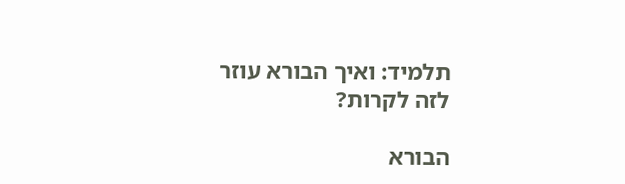תלמיד: ואיך הבורא עוזר לזה לקרות?

הבורא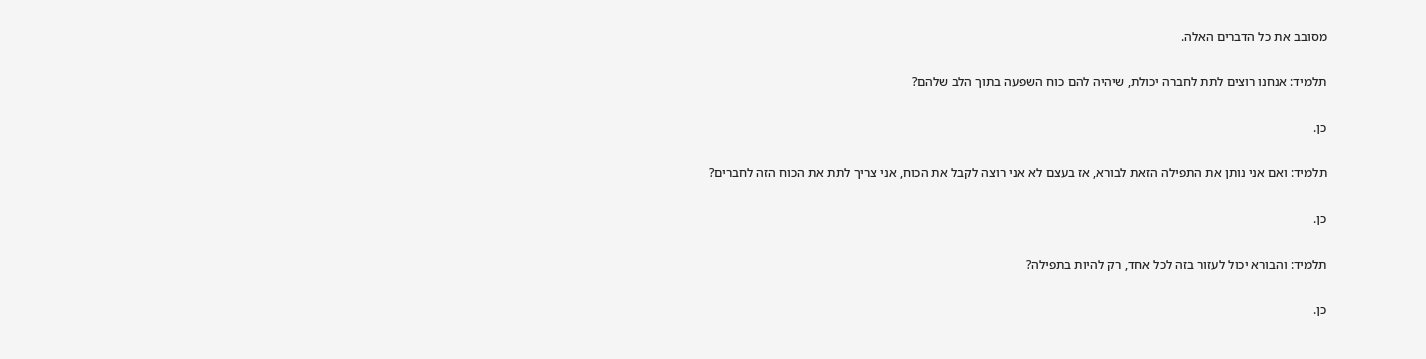מסובב את כל הדברים האלה.

תלמיד: אנחנו רוצים לתת לחברה יכולת, שיהיה להם כוח השפעה בתוך הלב שלהם?

כן.

תלמיד: ואם אני נותן את התפילה הזאת לבורא, אז בעצם לא אני רוצה לקבל את הכוח, אני צריך לתת את הכוח הזה לחברים?

כן.

תלמיד: והבורא יכול לעזור בזה לכל אחד, רק להיות בתפילה?

כן.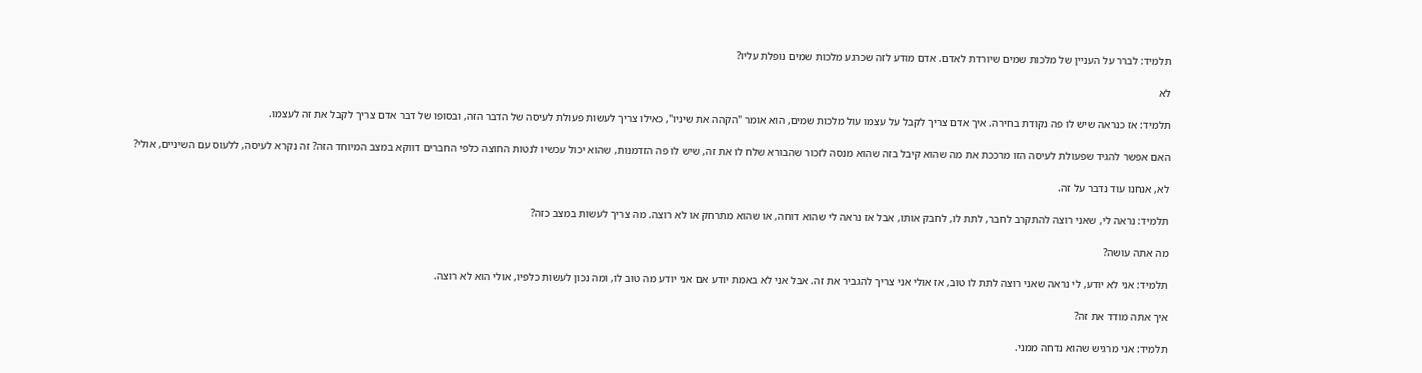תלמיד: לברר על העניין של מלכות שמים שיורדת לאדם. אדם מודע לזה שכרגע מלכות שמים נופלת עליו?

לא

תלמיד: אז כנראה שיש לו פה נקודת בחירה. איך אדם צריך לקבל על עצמו עול מלכות שמים, הוא אומר "הקהה את שיניו", כאילו צריך לעשות פעולת לעיסה של הדבר הזה, ובסופו של דבר אדם צריך לקבל את זה לעצמו.

האם אפשר להגיד שפעולת לעיסה הזו מרככת את מה שהוא קיבל בזה שהוא מנסה לזכור שהבורא שלח לו את זה, שיש לו פה הזדמנות, שהוא יכול עכשיו לנטות החוצה כלפי החברים דווקא במצב המיוחד הזה? זה נקרא לעיסה, ללעוס עם השיניים, אולי?

לא, אנחנו עוד נדבר על זה.

תלמיד: נראה לי, שאני רוצה להתקרב לחבר, לתת לו, לחבק אותו, אבל אז נראה לי שהוא דוחה, או שהוא מתרחק או לא רוצה. מה צריך לעשות במצב כזה?

מה אתה עושה?

תלמיד: אני לא יודע, לי נראה שאני רוצה לתת לו טוב, אז אולי אני צריך להגביר את זה. אבל אני לא באמת יודע אם אני יודע מה טוב לו, ומה נכון לעשות כלפיו, אולי הוא לא רוצה.

איך אתה מודד את זה?

תלמיד: אני מרגיש שהוא נדחה ממני.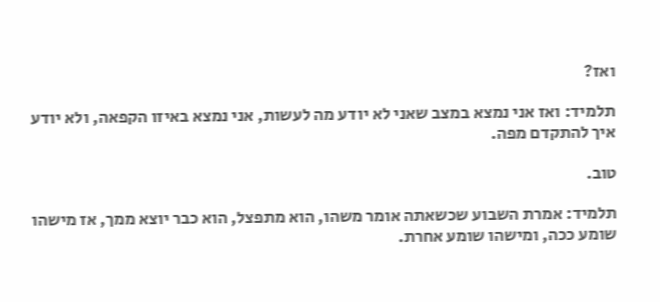ואז?

תלמיד: ואז אני נמצא במצב שאני לא יודע מה לעשות, אני נמצא באיזו הקפאה, ולא יודע איך להתקדם מפה.

טוב.

תלמיד: אמרת השבוע שכשאתה אומר משהו, הוא מתפצל, הוא כבר יוצא ממך, אז מישהו שומע ככה, ומישהו שומע אחרת.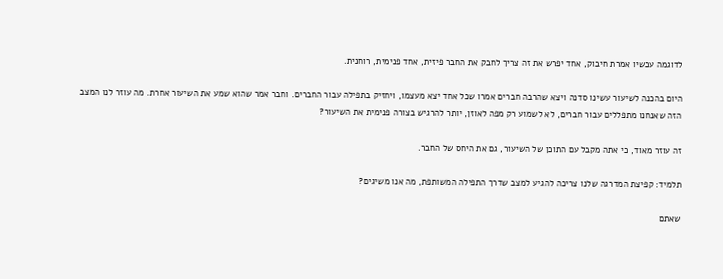לדוגמה עכשיו אמרת חיבוק, אחד יפרש את זה צריך לחבק את החבר פיזית, אחד פנימית, רוחנית.

היום בהכנה לשיעור עשינו סדנה ויצא שהרבה חברים אמרו שכל אחד יצא מעצמו, ויחזיק בתפילה עבור החברים. וחבר אמר שהוא שמע את השיעור אחרת. מה עוזר לנו המצב הזה שאנחנו מתפללים עבור חברים, לא לשמוע רק מפה לאוזן, יותר להרגיש בצורה פנימית את השיעור?

זה עוזר מאוד, כי אתה מקבל עם התוכן של השיעור, גם את היחס של החבר.

תלמיד: קפיצת המדרגה שלנו צריכה להגיע למצב שדרך התפילה המשותפת, מה אנו משיגים?

שאתם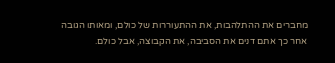מחברים את ההתלהבות, את ההתעוררות של כולם, ומאותו הגובה אחר כך אתם דנים את הסביבה, את הקבוצה, אבל כולם.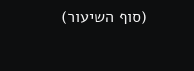(סוף השיעור)